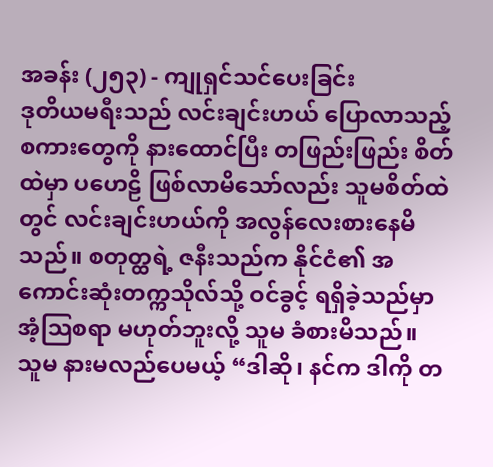အခန်း (၂၅၃) - ကျုရှင်သင်ပေးခြင်း
ဒုတိယမရီးသည် လင်းချင်းဟယ် ပြောလာသည့် စကားတွေကို နားထောင်ပြီး တဖြည်းဖြည်း စိတ်ထဲမှာ ပဟေဠိ ဖြစ်လာမိသော်လည်း သူမစိတ်ထဲတွင် လင်းချင်းဟယ်ကို အလွန်လေးစားနေမိသည်။ စတုတ္ထရဲ့ ဇနီးသည်က နိုင်ငံ၏ အကောင်းဆုံးတက္ကသိုလ်သို့ ဝင်ခွင့် ရရှိခဲ့သည်မှာ အံ့သြစရာ မဟုတ်ဘူးလို့ သူမ ခံစားမိသည်။
သူမ နားမလည်ပေမယ့် “ဒါဆို၊ နင်က ဒါကို တ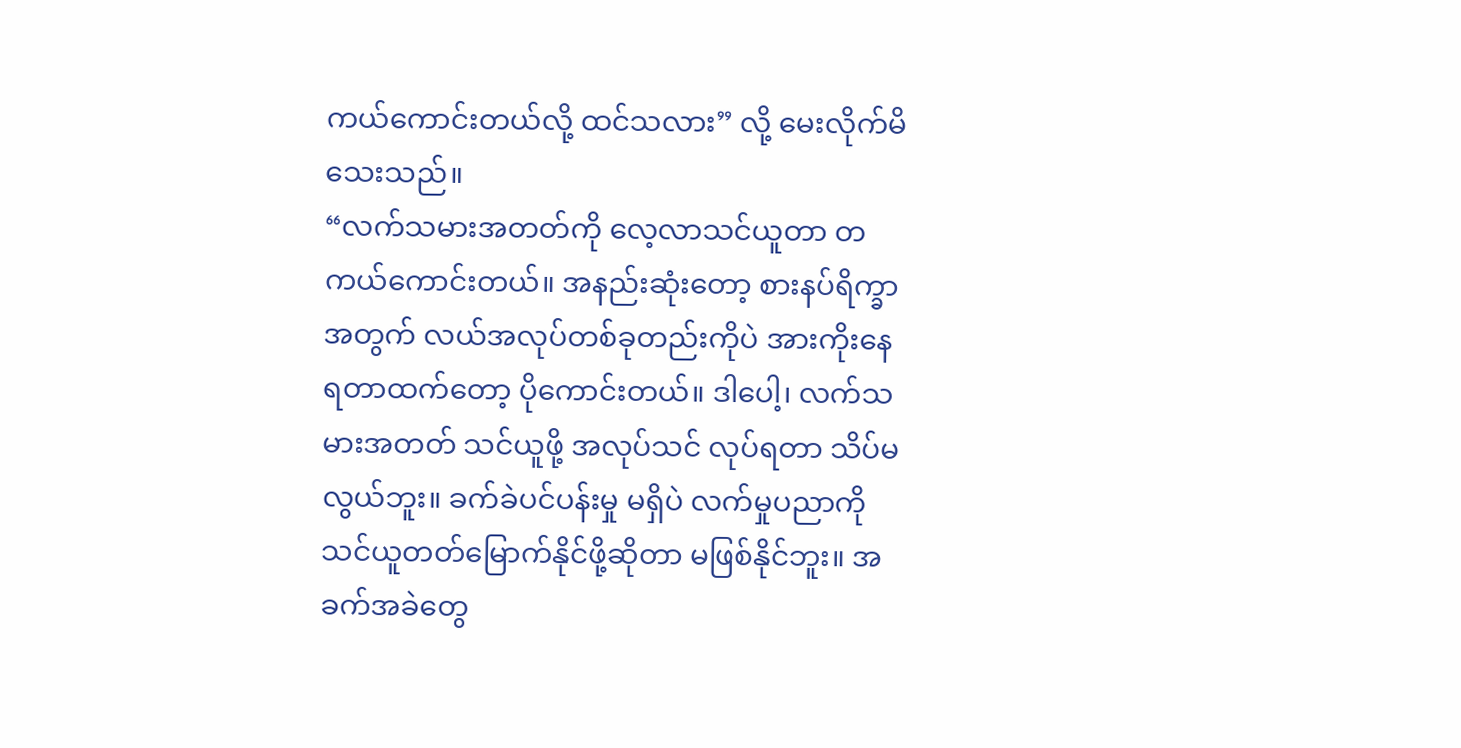ကယ်ကောင်းတယ်လို့ ထင်သလား” လို့ မေးလိုက်မိသေးသည်။
“လက်သမားအတတ်ကို လေ့လာသင်ယူတာ တကယ်ကောင်းတယ်။ အနည်းဆုံးတော့ စားနပ်ရိက္ခာအတွက် လယ်အလုပ်တစ်ခုတည်းကိုပဲ အားကိုးနေရတာထက်တော့ ပိုကောင်းတယ်။ ဒါပေါ့၊ လက်သမားအတတ် သင်ယူဖို့ အလုပ်သင် လုပ်ရတာ သိပ်မလွယ်ဘူး။ ခက်ခဲပင်ပန်းမှု မရှိပဲ လက်မှုပညာကို သင်ယူတတ်မြောက်နိုင်ဖို့ဆိုတာ မဖြစ်နိုင်ဘူး။ အခက်အခဲတွေ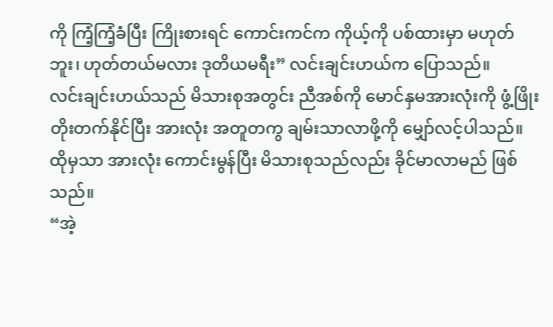ကို ကြံ့ကြံ့ခံပြီး ကြိုးစားရင် ကောင်းကင်က ကိုယ့်ကို ပစ်ထားမှာ မဟုတ်ဘူး၊ ဟုတ်တယ်မလား ဒုတိယမရီး” လင်းချင်းဟယ်က ပြောသည်။
လင်းချင်းဟယ်သည် မိသားစုအတွင်း ညီအစ်ကို မောင်နှမအားလုံးကို ဖွံ့ဖြိုးတိုးတက်နိုင်ပြီး အားလုံး အတူတကွ ချမ်းသာလာဖို့ကို မျှော်လင့်ပါသည်။ ထိုမှသာ အားလုံး ကောင်းမွန်ပြီး မိသားစုသည်လည်း ခိုင်မာလာမည် ဖြစ်သည်။
“အဲ့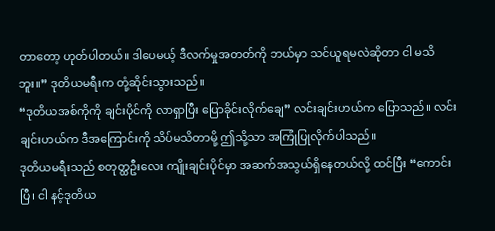တာတော့ ဟုတ်ပါတယ်။ ဒါပေမယ့် ဒီလက်မှုအတတ်ကို ဘယ်မှာ သင်ယူရမလဲဆိုတာ ငါ မသိဘူး။” ဒုတိယမရီးက တုံ့ဆိုင်းသွားသည်။
“ဒုတိယအစ်ကိုကို ချင်းပိုင်ကို လာရှာပြီး ပြောခိုင်းလိုက်ချေ” လင်းချင်းဟယ်က ပြောသည်။ လင်းချင်းဟယ်က ဒီအကြောင်းကို သိပ်မသိတာမို့ ဤသို့သာ အကြုံပြုလိုက်ပါသည်။
ဒုတိယမရီးသည် စတုတ္ထဦးလေး ကျိုးချင်းပိုင်မှာ အဆက်အသွယ်ရှိနေတယ်လို့ ထင်ပြီး “ကောင်းပြီ၊ ငါ နင့်ဒုတိယ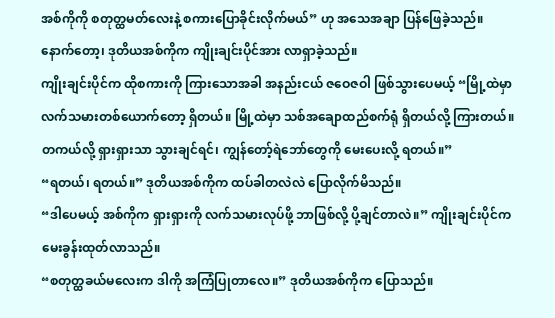အစ်ကိုကို စတုတ္ထမတ်လေးနဲ့ စကားပြောခိုင်းလိုက်မယ်” ဟု အသေအချာ ပြန်ဖြေခဲ့သည်။
နောက်တော့၊ ဒုတိယအစ်ကိုက ကျိုးချင်းပိုင်အား လာရှာခဲ့သည်။
ကျိုးချင်းပိုင်က ထိုစကားကို ကြားသောအခါ အနည်းငယ် ဇဝေဇဝါ ဖြစ်သွားပေမယ့် “မြို့ထဲမှာ လက်သမားတစ်ယောက်တော့ ရှိတယ်။ မြို့ထဲမှာ သစ်အချောထည်စက်ရုံ ရှိတယ်လို့ ကြားတယ်။ တကယ်လို့ ရှားရှားသာ သွားချင်ရင်၊ ကျွန်တော့်ရဲဘော်တွေကို မေးပေးလို့ ရတယ်။”
“ရတယ်၊ ရတယ်။” ဒုတိယအစ်ကိုက ထပ်ခါတလဲလဲ ပြောလိုက်မိသည်။
“ဒါပေမယ့် အစ်ကိုက ရှားရှားကို လက်သမားလုပ်ဖို့ ဘာဖြစ်လို့ ပို့ချင်တာလဲ။” ကျိုးချင်းပိုင်က မေးခွန်းထုတ်လာသည်။
“စတုတ္ထခယ်မလေးက ဒါကို အကြံပြုတာလေ။” ဒုတိယအစ်ကိုက ပြောသည်။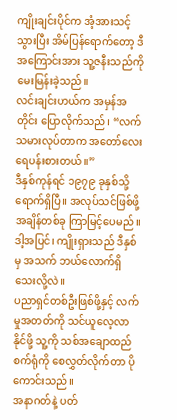ကျိုးချင်းပိုင်က အံ့အားသင့်သွားပြီး အိမ်ပြန်ရောက်တော့ ဒီအကြောင်းအား သူ့ဇနီးသည်ကို မေးမြန်းခဲ့သည်။
လင်းချင်းဟယ်က အမှန်အတိုင်း ပြောလိုက်သည်၊ “လက်သမားလုပ်တာက အတော်လေး ရေပန်းစားတယ်။”
ဒီနှစ်ကုန်ရင် ၁၉၇၉ ခုနှစ်သို့ ရောက်ရှိပြီ။ အလုပ်သင်ဖြစ်ဖို့ အချိန်တစ်ခု ကြာမြင့်ပေမည်။ ဒါ့အပြင်၊ ကျိုးရှားသည် ဒီနှစ်မှ အသက် ဘယ်လောက်ရှိသေးလို့လဲ။
ပညာရှင်တစ်ဦးဖြစ်ဖို့နှင့် လက်မှုအတတ်ကို သင်ယူလေ့လာနိုင်ဖို့ သူ့ကို သစ်အချောထည်စက်ရုံကို စေလွှတ်လိုက်တာ ပိုကောင်းသည်။
အနာဂတ်နဲ့ ပတ်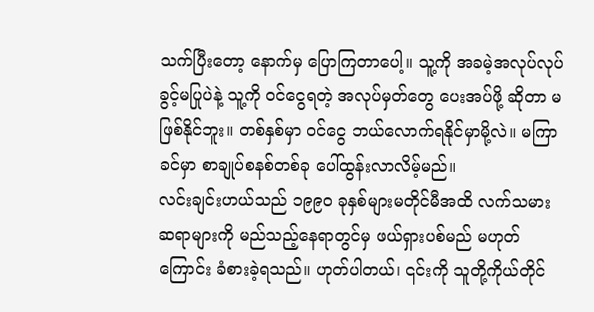သက်ပြီးတော့ နောက်မှ ပြောကြတာပေါ့။ သူ့ကို အခမဲ့အလုပ်လုပ်ခွင့်မပြုပဲနဲ့ သူ့ကို ဝင်ငွေရတဲ့ အလုပ်မှတ်တွေ ပေးအပ်ဖို့ ဆိုတာ မဖြစ်နိုင်ဘူး။ တစ်နှစ်မှာ ဝင်ငွေ ဘယ်လောက်ရနိုင်မှာမို့လဲ။ မကြာခင်မှာ စာချုပ်စနစ်တစ်ခု ပေါ်ထွန်းလာလိမ့်မည်။
လင်းချင်းဟယ်သည် ၁၉၉၀ ခုနှစ်များမတိုင်မီအထိ လက်သမားဆရာများကို မည်သည့်နေရာတွင်မှ ဖယ်ရှားပစ်မည် မဟုတ်ကြောင်း ခံစားခဲ့ရသည်။ ဟုတ်ပါတယ်၊ ၎င်းကို သူတို့ကိုယ်တိုင်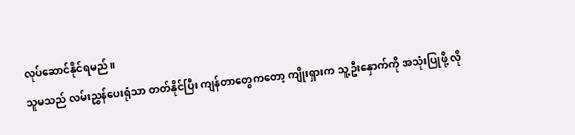လုပ်ဆောင်နိုင်ရမည်။
သူမသည် လမ်းညွှန်ပေးရုံသာ တတ်နိုင်ပြီး ကျန်တာတွေကတော့ ကျိုးရှားက သူ့ဦးနှောက်ကို အသုံးပြုဖို့ လို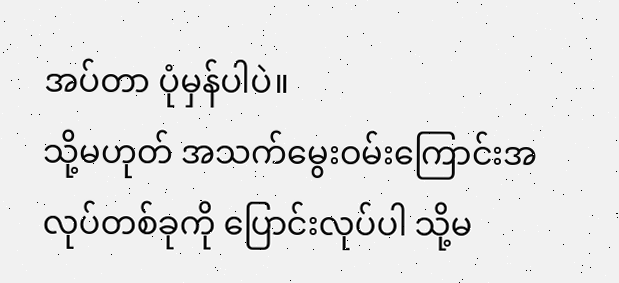အပ်တာ ပုံမှန်ပါပဲ။
သို့မဟုတ် အသက်မွေးဝမ်းကြောင်းအလုပ်တစ်ခုကို ပြောင်းလုပ်ပါ သို့မ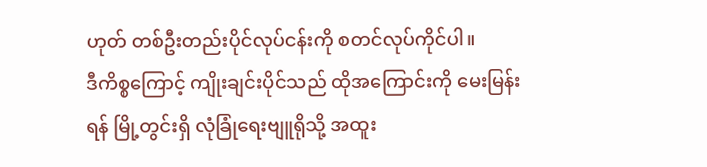ဟုတ် တစ်ဦးတည်းပိုင်လုပ်ငန်းကို စတင်လုပ်ကိုင်ပါ။
ဒီကိစ္စကြောင့် ကျိုးချင်းပိုင်သည် ထိုအကြောင်းကို မေးမြန်းရန် မြို့တွင်းရှိ လုံခြုံရေးဗျူရိုသို့ အထူး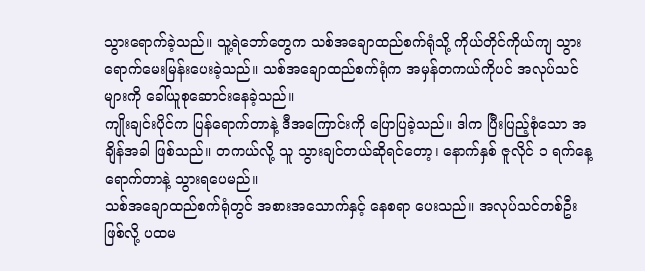သွားရောက်ခဲ့သည်။ သူ့ရဲဘော်တွေက သစ်အချောထည်စက်ရုံသို့ ကိုယ်တိုင်ကိုယ်ကျ သွားရောက်မေးမြန်းပေးခဲ့သည်။ သစ်အချောထည်စက်ရုံက အမှန်တကယ်ကိုပင် အလုပ်သင်များကို ခေါ်ယူစုဆောင်းနေခဲ့သည်။
ကျိုးချင်းပိုင်က ပြန်ရောက်တာနဲ့ ဒီအကြောင်းကို ပြောပြခဲ့သည်။ ဒါက ပြီးပြည့်စုံသော အချိန်အခါ ဖြစ်သည်။ တကယ်လို့ သူ သွားချင်တယ်ဆိုရင်တော့၊ နောက်နှစ် ဇူလိုင် ၁ ရက်နေ့ ရောက်တာနဲ့ သွားရပေမည်။
သစ်အချောထည်စက်ရုံတွင် အစားအသောက်နှင့် နေစရာ ပေးသည်။ အလုပ်သင်တစ်ဦးဖြစ်လို့ ပထမ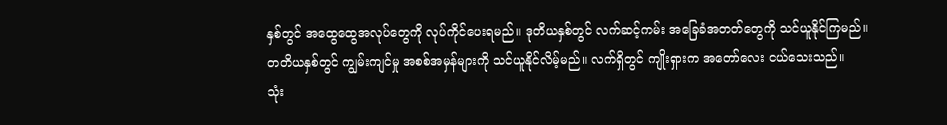နှစ်တွင် အထွေထွေအလုပ်တွေကို လုပ်ကိုင်ပေးရမည်။ ဒုတိယနှစ်တွင် လက်ဆင့်ကမ်း အခြေခံအတတ်တွေကို သင်ယူနိုင်ကြမည်။ တတိယနှစ်တွင် ကျွမ်းကျင်မှု အစစ်အမှန်များကို သင်ယူနိုင်လိမ့်မည်။ လက်ရှိတွင် ကျိုးရှားက အတော်လေး ငယ်သေးသည်။
သုံး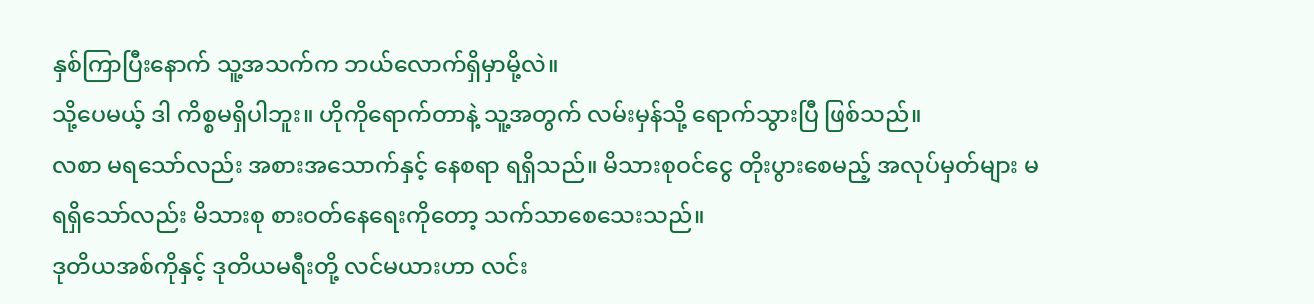နှစ်ကြာပြီးနောက် သူ့အသက်က ဘယ်လောက်ရှိမှာမို့လဲ။
သို့ပေမယ့် ဒါ ကိစ္စမရှိပါဘူး။ ဟိုကိုရောက်တာနဲ့ သူ့အတွက် လမ်းမှန်သို့ ရောက်သွားပြီ ဖြစ်သည်။
လစာ မရသော်လည်း အစားအသောက်နှင့် နေစရာ ရရှိသည်။ မိသားစုဝင်ငွေ တိုးပွားစေမည့် အလုပ်မှတ်များ မရရှိသော်လည်း မိသားစု စားဝတ်နေရေးကိုတော့ သက်သာစေသေးသည်။
ဒုတိယအစ်ကိုနှင့် ဒုတိယမရီးတို့ လင်မယားဟာ လင်း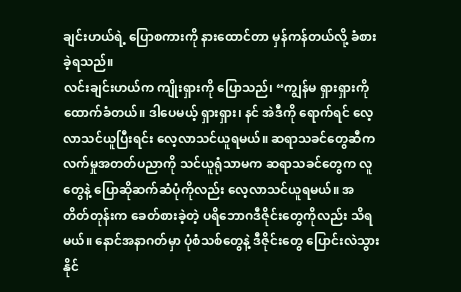ချင်းဟယ်ရဲ့ ပြောစကားကို နားထောင်တာ မှန်ကန်တယ်လို့ ခံစားခဲ့ရသည်။
လင်းချင်းဟယ်က ကျိုးရှားကို ပြောသည်၊ “ကျွန်မ ရှားရှားကို ထောက်ခံတယ်။ ဒါပေမယ့် ရှားရှား၊ နင် အဲဒီကို ရောက်ရင် လေ့လာသင်ယူပြီးရင်း လေ့လာသင်ယူရမယ်။ ဆရာသခင်တွေဆီက လက်မှုအတတ်ပညာကို သင်ယူရုံသာမက ဆရာသခင်တွေက လူတွေနဲ့ ပြောဆိုဆက်ဆံပုံကိုလည်း လေ့လာသင်ယူရမယ်။ အတိတ်တုန်းက ခေတ်စားခဲ့တဲ့ ပရိဘောဂဒီဇိုင်းတွေကိုလည်း သိရမယ်။ နောင်အနာဂတ်မှာ ပုံစံသစ်တွေနဲ့ ဒီဇိုင်းတွေ ပြောင်းလဲသွားနိုင်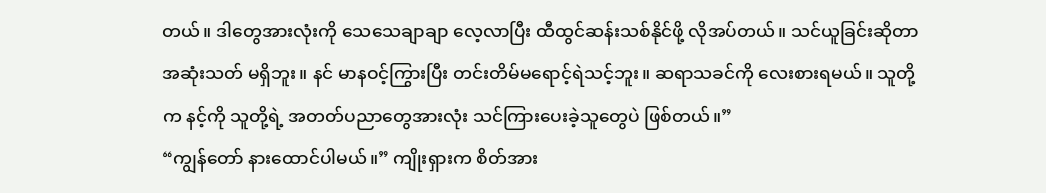တယ်။ ဒါတွေအားလုံးကို သေသေချာချာ လေ့လာပြီး ထီထွင်ဆန်းသစ်နိုင်ဖို့ လိုအပ်တယ်။ သင်ယူခြင်းဆိုတာ အဆုံးသတ် မရှိဘူး။ နင် မာနဝင့်ကြွားပြီး တင်းတိမ်မရောင့်ရဲသင့်ဘူး။ ဆရာသခင်ကို လေးစားရမယ်။ သူတို့က နင့်ကို သူတို့ရဲ့ အတတ်ပညာတွေအားလုံး သင်ကြားပေးခဲ့သူတွေပဲ ဖြစ်တယ်။”
“ကျွန်တော် နားထောင်ပါမယ်။” ကျိုးရှားက စိတ်အား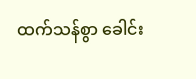ထက်သန်စွာ ခေါင်း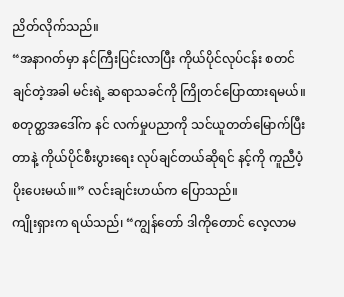ညိတ်လိုက်သည်။
“အနာဂတ်မှာ နင်ကြီးပြင်းလာပြီး ကိုယ်ပိုင်လုပ်ငန်း စတင်ချင်တဲ့အခါ မင်းရဲ့ ဆရာသခင်ကို ကြိုတင်ပြောထားရမယ်။ စတုတ္ထအဒေါ်က နင် လက်မှုပညာကို သင်ယူတတ်မြောက်ပြီးတာနဲ့ ကိုယ်ပိုင်စီးပွားရေး လုပ်ချင်တယ်ဆိုရင် နင့်ကို ကူညီပံ့ပိုးပေးမယ်။၊” လင်းချင်းဟယ်က ပြောသည်။
ကျိုးရှားက ရယ်သည်၊ “ကျွန်တော် ဒါကိုတောင် လေ့လာမ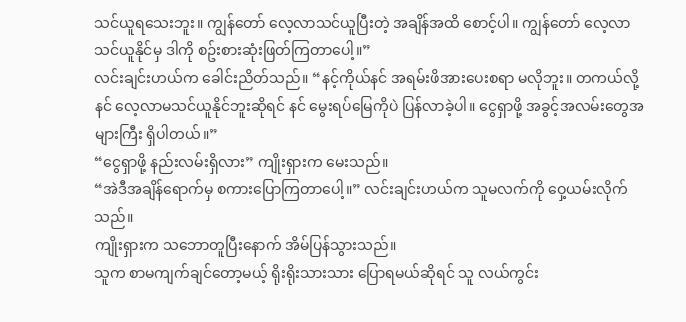သင်ယူရသေးဘူး။ ကျွန်တော် လေ့လာသင်ယူပြီးတဲ့ အချိန်အထိ စောင့်ပါ။ ကျွန်တော် လေ့လာသင်ယူနိုင်မှ ဒါကို စဥ်းစားဆုံးဖြတ်ကြတာပေါ့။”
လင်းချင်းဟယ်က ခေါင်းညိတ်သည်။ “နင့်ကိုယ်နင် အရမ်းဖိအားပေးစရာ မလိုဘူး။ တကယ်လို့ နင် လေ့လာမသင်ယူနိုင်ဘူးဆိုရင် နင် မွေးရပ်မြေကိုပဲ ပြန်လာခဲ့ပါ။ ငွေရှာဖို့ အခွင့်အလမ်းတွေအများကြီး ရှိပါတယ်။”
“ငွေရှာဖို့ နည်းလမ်းရှိလား” ကျိုးရှားက မေးသည်။
“အဲဒီအချိန်ရောက်မှ စကားပြောကြတာပေါ့။” လင်းချင်းဟယ်က သူမလက်ကို ဝှေ့ယမ်းလိုက်သည်။
ကျိုးရှားက သဘောတူပြီးနောက် အိမ်ပြန်သွားသည်။
သူက စာမကျက်ချင်တော့မယ့် ရိုးရိုးသားသား ပြောရမယ်ဆိုရင် သူ လယ်ကွင်း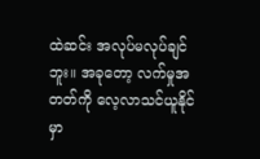ထဲဆင်း အလုပ်မလုပ်ချင်ဘူး။ အခုတော့ လက်မှုအတတ်ကို လေ့လာသင်ယူနိုင်မှာ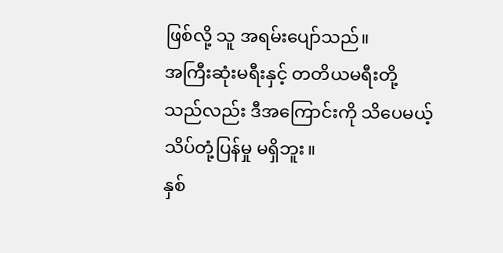ဖြစ်လို့ သူ အရမ်းပျော်သည်။
အကြီးဆုံးမရီးနှင့် တတိယမရီးတို့သည်လည်း ဒီအကြောင်းကို သိပေမယ့် သိပ်တုံ့ပြန်မှု မရှိဘူး။
နှစ်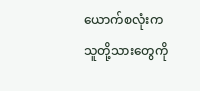ယောက်စလုံးက သူတို့သားတွေကို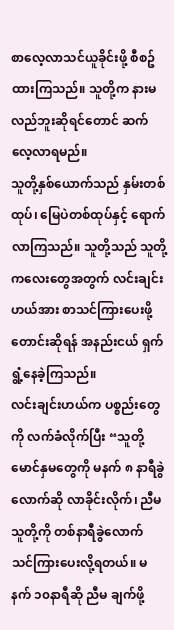စာလေ့လာသင်ယူခိုင်းဖို့ စီစဥ်ထားကြသည်။ သူတို့က နားမလည်ဘူးဆိုရင်တောင် ဆက်လေ့လာရမည်။
သူတို့နှစ်ယောက်သည် နှမ်းတစ်ထုပ်၊ မြေပဲတစ်ထုပ်နှင့် ရောက်လာကြသည်။ သူတို့သည် သူတို့ကလေးတွေအတွက် လင်းချင်းဟယ်အား စာသင်ကြားပေးဖို့ တောင်းဆိုရန် အနည်းငယ် ရှက်ရွံ့နေခဲ့ကြသည်။
လင်းချင်းဟယ်က ပစ္စည်းတွေကို လက်ခံလိုက်ပြီး “သူတို့မောင်နှမတွေကို မနက် ၈ နာရီခွဲလောက်ဆို လာခိုင်းလိုက်၊ ညီမ သူတို့ကို တစ်နာရီခွဲလောက် သင်ကြားပေးလို့ရတယ်။ မနက် ၁၀နာရီဆို ညီမ ချက်ဖို့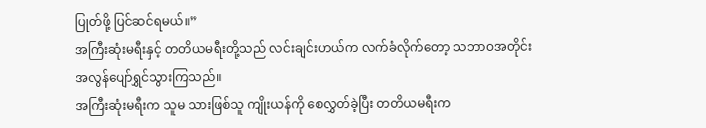ပြုတ်ဖို့ ပြင်ဆင်ရမယ်။”
အကြီးဆုံးမရီးနှင့် တတိယမရီးတို့သည် လင်းချင်းဟယ်က လက်ခံလိုက်တော့ သဘာဝအတိုင်း အလွန်ပျော်ရွှင်သွားကြသည်။
အကြီးဆုံးမရီးက သူမ သားဖြစ်သူ ကျိုးယန်ကို စေလွှတ်ခဲ့ပြီး တတိယမရီးက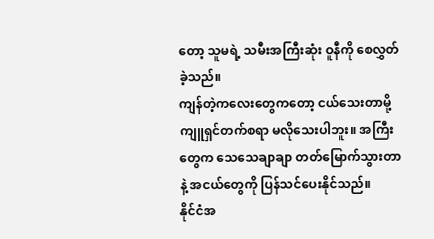တော့ သူမရဲ့ သမီးအကြီးဆုံး ဝူနီကို စေလွှတ်ခဲ့သည်။
ကျန်တဲ့ကလေးတွေကတော့ ငယ်သေးတာမို့ ကျူရှင်တက်စရာ မလိုသေးပါဘူး။ အကြီးတွေက သေသေချာချာ တတ်မြောက်သွားတာနဲ့ အငယ်တွေကို ပြန်သင်ပေးနိုင်သည်။
နိုင်ငံအ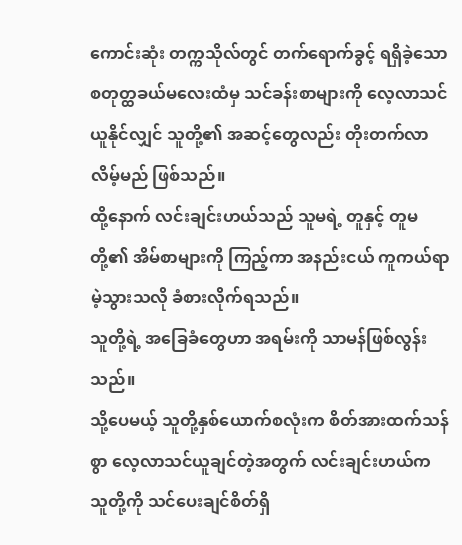ကောင်းဆုံး တက္ကသိုလ်တွင် တက်ရောက်ခွင့် ရရှိခဲ့သော စတုတ္ထခယ်မလေးထံမှ သင်ခန်းစာများကို လေ့လာသင်ယူနိုင်လျှင် သူတို့၏ အဆင့်တွေလည်း တိုးတက်လာလိမ့်မည် ဖြစ်သည်။
ထို့နောက် လင်းချင်းဟယ်သည် သူမရဲ့ တူနှင့် တူမတို့၏ အိမ်စာများကို ကြည့်ကာ အနည်းငယ် ကူကယ်ရာမဲ့သွားသလို ခံစားလိုက်ရသည်။
သူတို့ရဲ့ အခြေခံတွေဟာ အရမ်းကို သာမန်ဖြစ်လွန်းသည်။
သို့ပေမယ့် သူတို့နှစ်ယောက်စလုံးက စိတ်အားထက်သန်စွာ လေ့လာသင်ယူချင်တဲ့အတွက် လင်းချင်းဟယ်က သူတို့ကို သင်ပေးချင်စိတ်ရှိ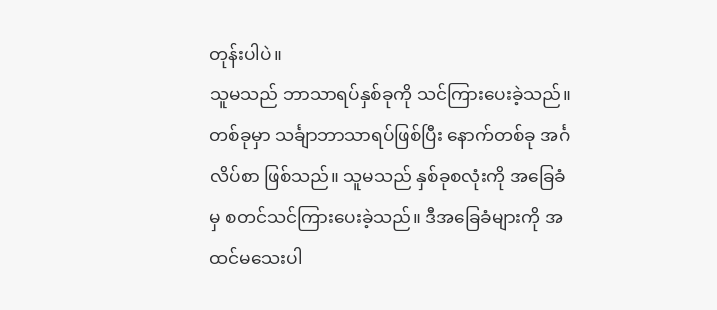တုန်းပါပဲ။
သူမသည် ဘာသာရပ်နှစ်ခုကို သင်ကြားပေးခဲ့သည်။ တစ်ခုမှာ သင်္ချာဘာသာရပ်ဖြစ်ပြီး နောက်တစ်ခု အင်္ဂလိပ်စာ ဖြစ်သည်။ သူမသည် နှစ်ခုစလုံးကို အခြေခံမှ စတင်သင်ကြားပေးခဲ့သည်။ ဒီအခြေခံများကို အထင်မသေးပါ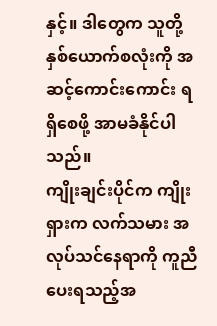နှင့်။ ဒါတွေက သူတို့နှစ်ယောက်စလုံးကို အဆင့်ကောင်းကောင်း ရရှိစေဖို့ အာမခံနိုင်ပါသည်။
ကျိုးချင်းပိုင်က ကျိုးရှားက လက်သမား အလုပ်သင်နေရာကို ကူညီပေးရသည့်အ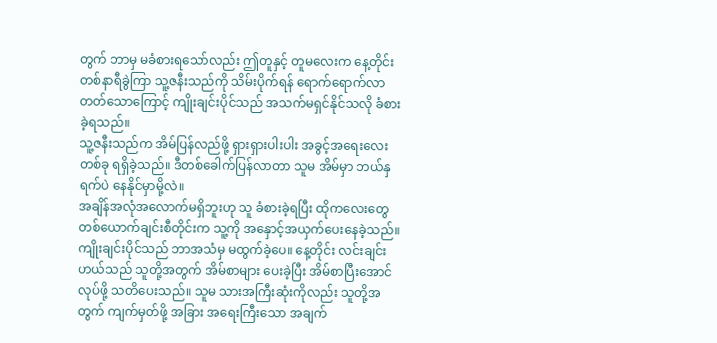တွက် ဘာမှ မခံစားရသော်လည်း ဤတူနှင့် တူမလေးက နေ့တိုင်း တစ်နာရီခွဲကြာ သူ့ဇနီးသည်ကို သိမ်းပိုက်ရန် ရောက်ရောက်လာတတ်သောကြောင့် ကျိုးချင်းပိုင်သည် အသက်မရှင်နိုင်သလို ခံစားခဲ့ရသည်။
သူ့ဇနီးသည်က အိမ်ပြန်လည်ဖို့ ရှားရှားပါးပါး အခွင့်အရေးလေးတစ်ခု ရရှိခဲ့သည်။ ဒီတစ်ခေါက်ပြန်လာတာ သူမ အိမ်မှာ ဘယ်နှရက်ပဲ နေနိုင်မှာမို့လဲ။
အချိန်အလုံအလောက်မရှိဘူးဟု သူ ခံစားခဲ့ရပြီး ထိုကလေးတွေ တစ်ယောက်ချင်းစီတိုင်းက သူ့ကို အနှောင့်အယှက်ပေးနေခဲ့သည်။
ကျိုးချင်းပိုင်သည် ဘာအသံမှ မထွက်ခဲ့ပေ။ နေ့တိုင်း လင်းချင်းဟယ်သည် သူတို့အတွက် အိမ်စာများ ပေးခဲ့ပြီး အိမ်စာပြီးအောင် လုပ်ဖို့ သတိပေးသည်။ သူမ သားအကြီးဆုံးကိုလည်း သူတို့အတွက် ကျက်မှတ်ဖို့ အခြား အရေးကြီးသော အချက်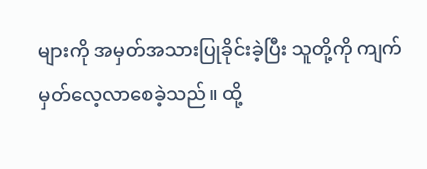များကို အမှတ်အသားပြုခိုင်းခဲ့ပြီး သူတို့ကို ကျက်မှတ်လေ့လာစေခဲ့သည်။ ထို့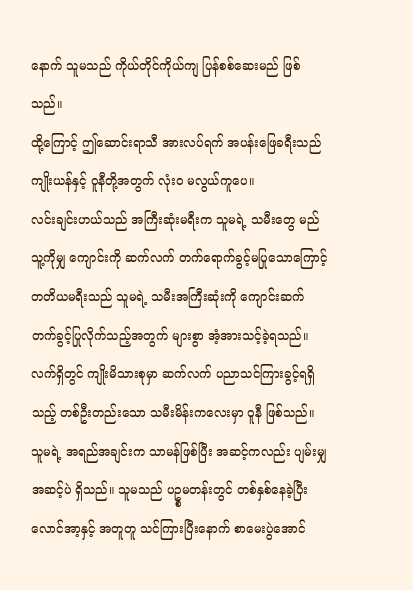နောက် သူမသည် ကိုယ်တိုင်ကိုယ်ကျ ပြန်စစ်ဆေးမည် ဖြစ်သည်။
ထို့ကြောင့် ဤဆောင်းရာသီ အားလပ်ရက် အပန်းဖြေခရီးသည် ကျိုးယန်နှင့် ဝူနီတို့အတွက် လုံးဝ မလွယ်ကူပေ။
လင်းချင်းဟယ်သည် အကြီးဆုံးမရီးက သူမရဲ့ သမီးတွေ မည်သူ့ကိုမျှ ကျောင်းကို ဆက်လက် တက်ရောက်ခွင့်မပြုသောကြောင့် တတိယမရီးသည် သူမရဲ့ သမီးအကြီးဆုံးကို ကျောင်းဆက်တက်ခွင့်ပြုလိုက်သည့်အတွက် များစွာ အံ့အားသင့်ခဲ့ရသည်။ လက်ရှိတွင် ကျိုးမိသားစုမှာ ဆက်လက် ပညာသင်ကြားခွင့်ရရှိသည့် တစ်ဦးတည်းသော သမီးမိန်းကလေးမှာ ဝူနီ ဖြစ်သည်။ သူမရဲ့ အရည်အချင်းက သာမန်ဖြစ်ပြီး အဆင့်ကလည်း ပျမ်းမျှအဆင့်ပဲ ရှိသည်။ သူမသည် ပဥ္စမတန်းတွင် တစ်နှစ်နေခဲ့ပြီး လောင်အာ့နှင့် အတူတူ သင်ကြားပြီးနောက် စာမေးပွဲအောင်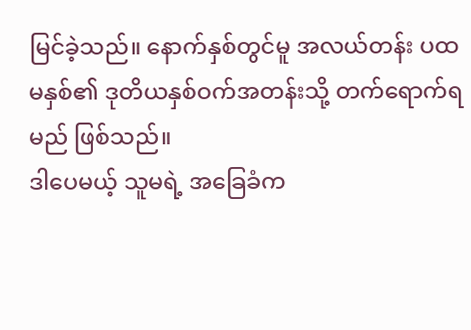မြင်ခဲ့သည်။ နောက်နှစ်တွင်မူ အလယ်တန်း ပထမနှစ်၏ ဒုတိယနှစ်ဝက်အတန်းသို့ တက်ရောက်ရမည် ဖြစ်သည်။
ဒါပေမယ့် သူမရဲ့ အခြေခံက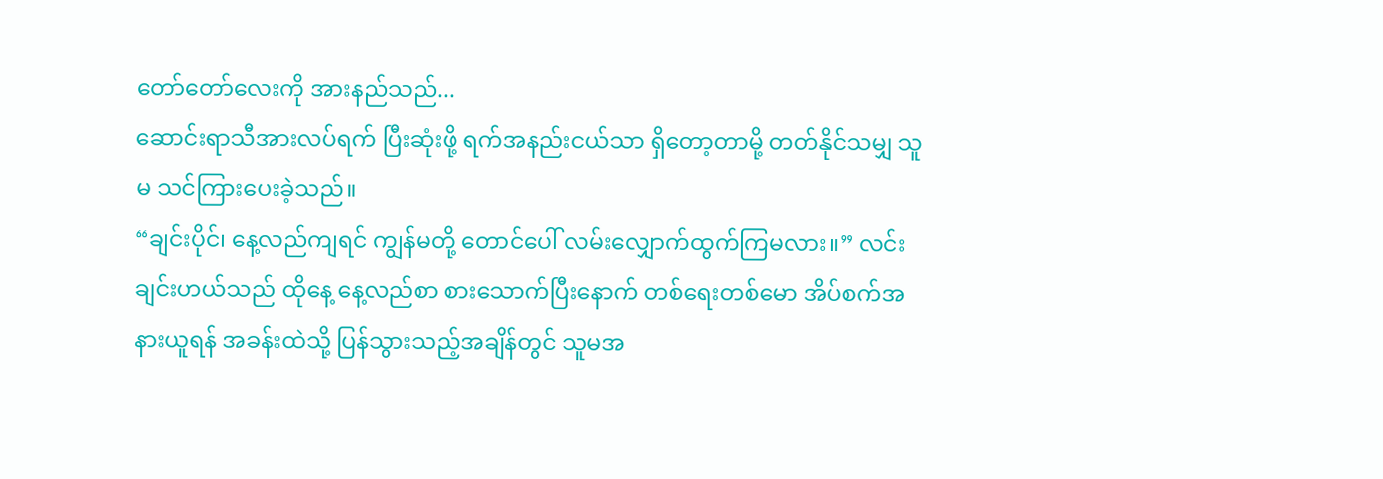တော်တော်လေးကို အားနည်သည်...
ဆောင်းရာသီအားလပ်ရက် ပြီးဆုံးဖို့ ရက်အနည်းငယ်သာ ရှိတော့တာမို့ တတ်နိုင်သမျှ သူမ သင်ကြားပေးခဲ့သည်။
“ချင်းပိုင်၊ နေ့လည်ကျရင် ကျွန်မတို့ တောင်ပေါ် လမ်းလျှောက်ထွက်ကြမလား။” လင်းချင်းဟယ်သည် ထိုနေ့ နေ့လည်စာ စားသောက်ပြီးနောက် တစ်ရေးတစ်မော အိပ်စက်အနားယူရန် အခန်းထဲသို့ ပြန်သွားသည့်အချိန်တွင် သူမအ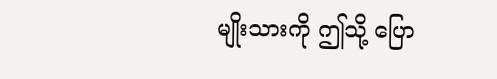မျိုးသားကို ဤသို့ ပြော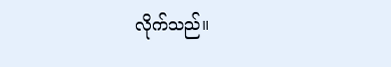လိုက်သည်။